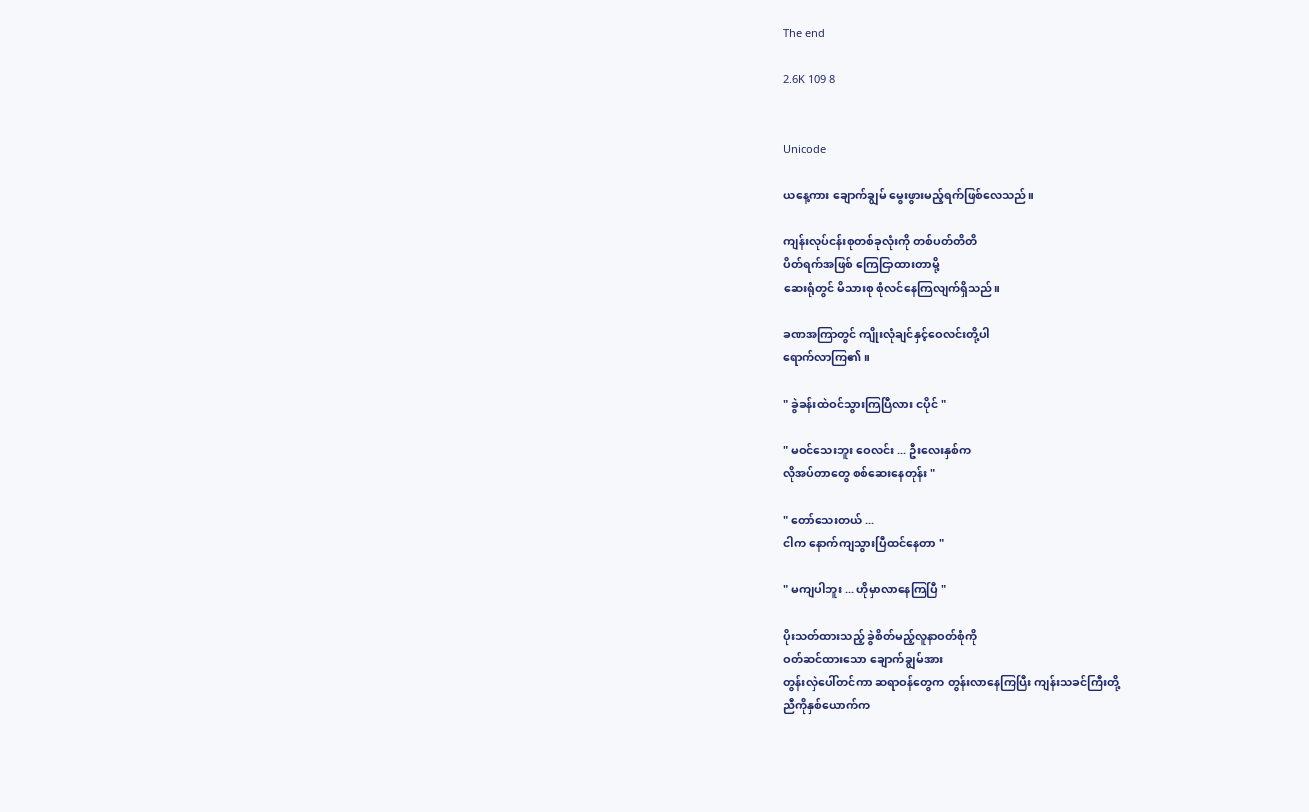The end

2.6K 109 8


Unicode

ယနေ့ကား ချောက်ချွမ် မွေးဖွားမည့်ရက်ဖြစ်လေသည်။

ကျန်းလုပ်ငန်းစုတစ်ခုလုံးကို တစ်ပတ်တိတိ
ပိတ်ရက်အဖြစ် ကြေငြာထားတာမို့
ဆေးရုံတွင် မိသားစု စုံလင်နေကြလျက်ရှိသည်။

ခဏအကြာတွင် ကျိုးလုံချင်နှင့်ဝေလင်းတို့ပါ
ရောက်လာကြ၏။

" ခွဲခန်းထဲဝင်သွားကြပြီလား ငပိုင် "

" မဝင်သေးဘူး ဝေလင်း ... ဦးလေးနှစ်က
လိုအပ်တာတွေ စစ်ဆေးနေတုန်း "

" တော်သေးတယ် ...
ငါက နောက်ကျသွားပြီထင်နေတာ "

" မကျပါဘူး ... ဟိုမှာလာနေကြပြီ "

ပိုးသတ်ထားသည့် ခွဲစိတ်မည့်လူနာဝတ်စုံကို
ဝတ်ဆင်ထားသော ချောက်ချွမ်အား
တွန်းလှဲပေါ်တင်ကာ ဆရာဝန်တွေက တွန်းလာနေကြပြီး ကျန်းသခင်ကြီးတို့
ညီကိုနှစ်ယောက်က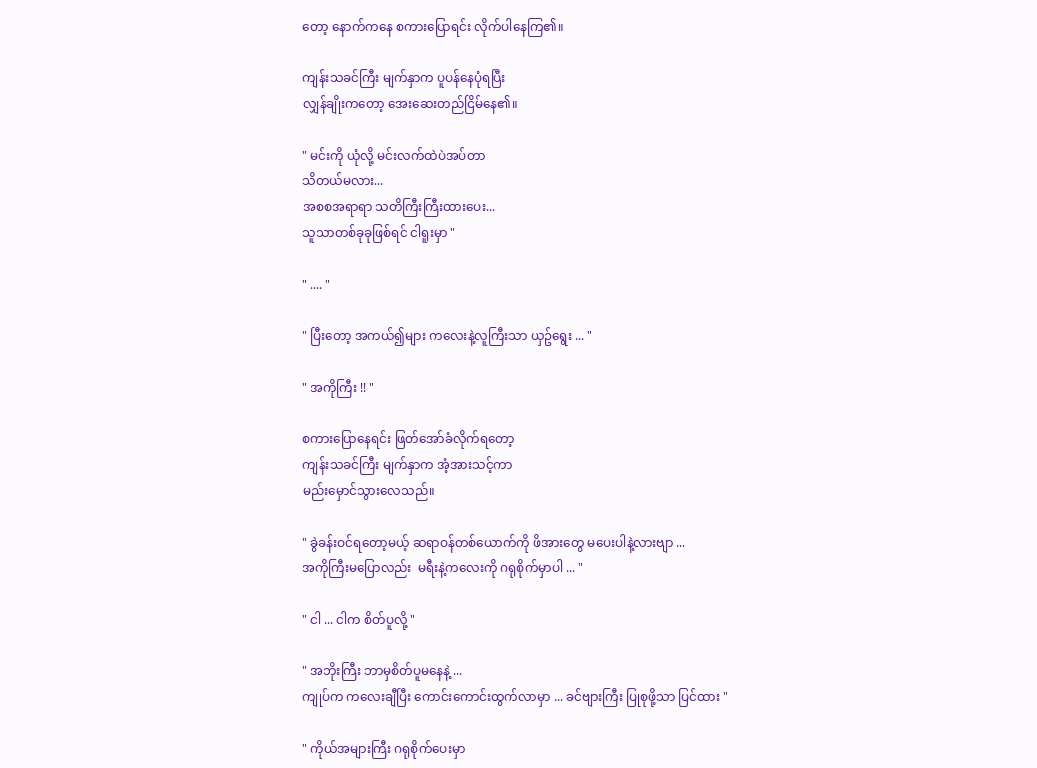တော့ နောက်ကနေ စကားပြောရင်း လိုက်ပါနေကြ၏။

ကျန်းသခင်ကြီး မျက်နှာက ပူပန်နေပုံရပြီး
လျှန်ချိုးကတော့ အေးဆေးတည်ငြိမ်နေ၏။

" မင်းကို ယုံလို့ မင်းလက်ထဲပဲအပ်တာ
သိတယ်မလား...
အစစအရာရာ သတိကြီးကြီးထားပေး...
သူသာတစ်ခုခုဖြစ်ရင် ငါရူးမှာ "

" .... "

" ပြီးတော့ အကယ်၍များ ကလေးနဲ့လူကြီးသာ ယှဥ်ရွေး ... "

" အကိုကြီး !! "

စကားပြောနေရင်း ဖြတ်အော်ခံလိုက်ရတော့
ကျန်းသခင်ကြီး မျက်နှာက အံ့အားသင့်ကာ
မည်းမှောင်သွားလေသည်။

" ခွဲခန်းဝင်ရတော့မယ့် ဆရာဝန်တစ်ယောက်ကို ဖိအားတွေ မပေးပါနဲ့လားဗျာ ...
အကိုကြီးမပြောလည်း  မရီးနဲ့ကလေးကို ဂရုစိုက်မှာပါ ... "

" ငါ ... ငါက စိတ်ပူလို့ "

" အဘိုးကြီး ဘာမှစိတ်ပူမနေနဲ့ ...
ကျုပ်က ကလေးချီပြီး ကောင်းကောင်းထွက်လာမှာ ... ခင်ဗျားကြီး ပြုစုဖို့သာ ပြင်ထား "

" ကိုယ်အများကြီး ဂရုစိုက်ပေးမှာ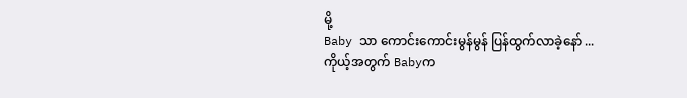မို့
Baby သာ ကောင်းကောင်းမွန်မွန် ပြန်ထွက်လာခဲ့နော် ...
ကိုယ့်အတွက် Babyက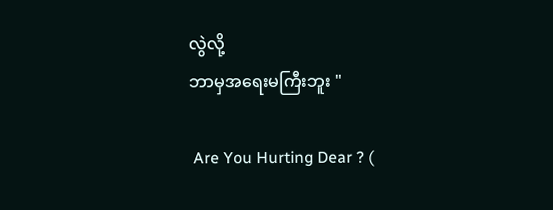လွဲလို့
ဘာမှအရေးမကြီးဘူး "

 Are You Hurting Dear ? (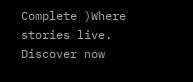Complete )Where stories live. Discover now